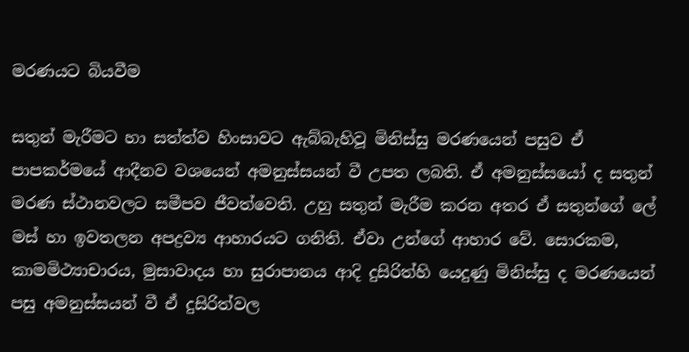මරණයට බියවීම

සතුන් මැරීමට හා සත්ත්ව හිංසාවට ඇබ්බැහිවූ මිනිස්සු මරණයෙන් පසුව ඒ පාපකර්මයේ ආදීනව වශයෙන් අමනුස්සයන් වී උපත ලබති. ඒ අමනුස්සයෝ ද සතුන් මරණ ස්ථානවලට සමීපව ජීවත්වෙති. උහු සතුන් මැරීම කරන අතර ඒ සතුන්ගේ ලේ මස් හා ඉවතලන අපද්‍රව්‍ය ආහාරයට ගනිති. ඒවා උන්ගේ ආහාර වේ. සොරකම, කාමමිථ්‍යාචාරය, මුසාවාදය හා සුරාපානය ආදි දුසිරිත්හි යෙදුණු මිනිස්සු ද මරණයෙන් පසු අමනුස්සයන් වී ඒ දුසිරිත්වල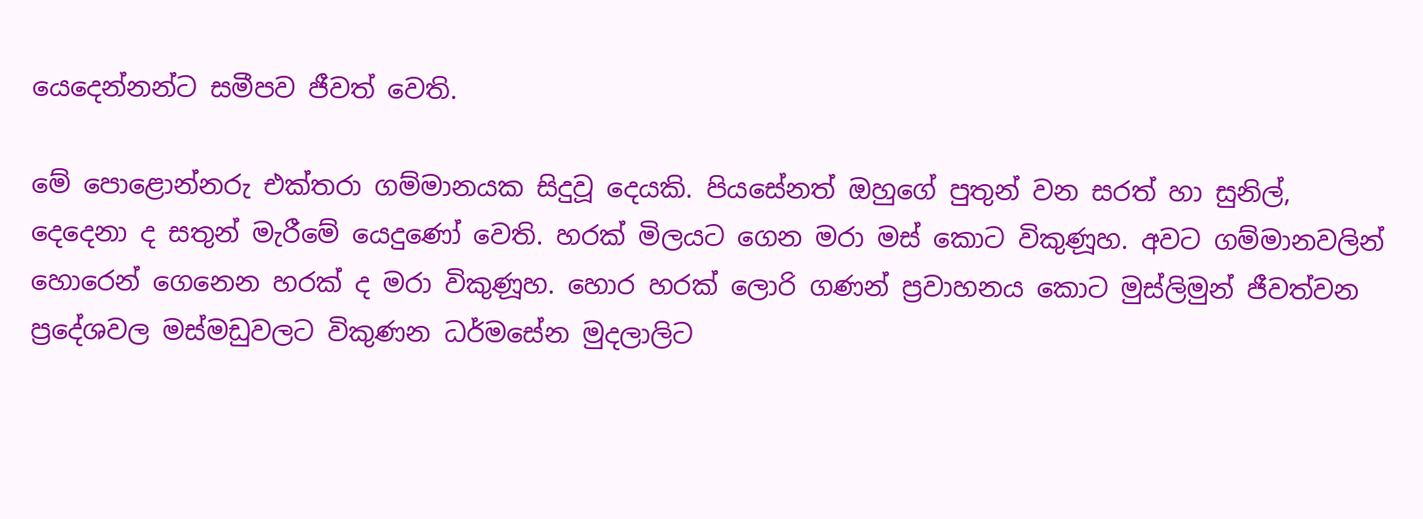යෙදෙන්නන්ට සමීපව ජීවත් වෙති.

මේ පොළොන්නරු එක්තරා ගම්මානයක සිදුවූ දෙයකි. පියසේනත් ඔහුගේ පුතුන් වන සරත් හා සුනිල්, දෙදෙනා ද සතුන් මැරීමේ යෙදුණෝ වෙති. හරක් මිලයට ගෙන මරා මස් කොට විකුණූහ. අවට ගම්මානවලින් හොරෙන් ගෙනෙන හරක් ද මරා විකුණූහ. හොර හරක් ලොරි ගණන් ප්‍රවාහනය කොට මුස්ලිමුන් ජීවත්වන ප්‍රදේශවල මස්මඩුවලට විකුණන ධර්මසේන මුදලාලිට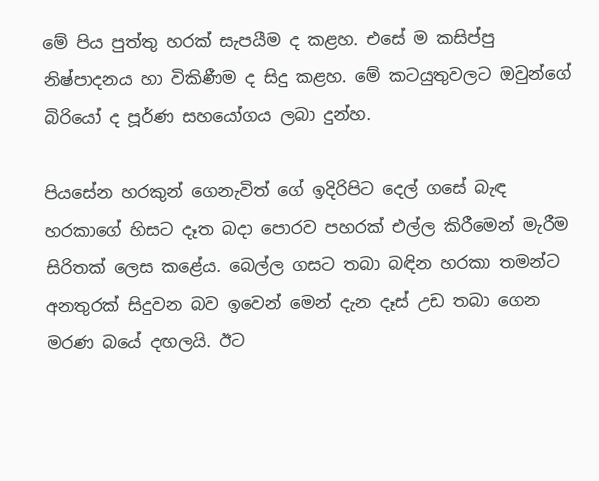මේ පිය පුත්තු හරක් සැපයීම ද කළහ. එසේ ම කසිප්පු නිෂ්පාදනය හා විකිණීම ද සිදු කළහ. මේ කටයුතුවලට ඔවුන්ගේ බිරියෝ ද පූර්ණ සහයෝගය ලබා දුන්හ.

පියසේන හරකුන් ගෙනැවිත් ගේ ඉදිරිපිට දෙල් ගසේ බැඳ හරකාගේ හිසට දෑත බදා පොරව පහරක් එල්ල කිරීමෙන් මැරීම සිරිතක් ලෙස කළේය. බෙල්ල ගසට තබා බඳින හරකා තමන්ට අනතුරක් සිදුවන බව ඉවෙන් මෙන් දැන දෑස් උඩ තබා ගෙන මරණ බයේ දඟලයි. ඊට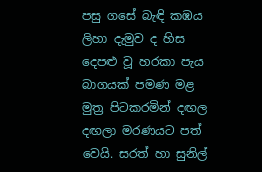පසු ගසේ බැඳි කඹය ලිහා දැමුව ද හිස දෙපළු වූ හරකා පැය බාගයක් පමණ මළ මුත්‍ර පිටකරමින් දඟල දඟලා මරණයට පත් වෙයි. සරත් හා සුනිල්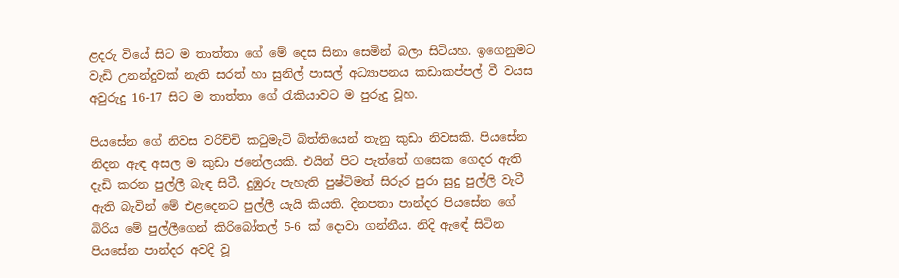ළදරු වියේ සිට ම තාත්තා ගේ මේ දෙස සිනා සෙමින් බලා සිටියහ. ඉගෙනුමට වැඩි උනන්දුවක් නැති සරත් හා සුනිල් පාසල් අධ්‍යාපනය කඩාකප්පල් වී වයස අවුරුදු 16-17 සිට ම තාත්තා ගේ රැකියාවට ම පුරුදු වූහ.

පියසේන ගේ නිවස වරිච්චි කටුමැටි බිත්තියෙන් තැනු කුඩා නිවසකි. පියසේන නිදන ඇඳ අසල ම කුඩා ජනේලයකි. එයින් පිට පැත්තේ ගසෙක ගෙදර ඇති දැඩි කරන පුල්ලී බැඳ සිටී. දුඹුරු පැහැති පුෂ්ටිමත් සිරුර පුරා සුදු පුල්ලි වැටී ඇති බැවින් මේ එළදෙනට පුල්ලී යැයි කියති. දිනපතා පාන්දර පියසේන ගේ බිරිය මේ පුල්ලීගෙන් කිරිබෝතල් 5-6 ක් දොවා ගන්නීය. නිදි ඇඳේ සිටින පියසේන පාන්දර අවදි වූ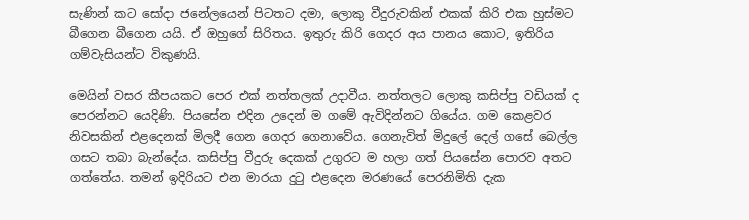සැණින් කට සෝදා ජනේලයෙන් පිටතට දමා, ලොකු වීදුරුවකින් එකක් කිරි එක හුස්මට බීගෙන බීගෙන යයි. ඒ ඔහුගේ සිරිතය. ඉතුරු කිරි ගෙදර අය පානය කොට, ඉතිරිය ගම්වැසියන්ට විකුණයි.

මෙයින් වසර කීපයකට පෙර එක් නත්තලක් උදාවීය. නත්තලට ලොකු කසිප්පු වඩියක් ද පෙරන්නට යෙදිණි. පියසේන එදින උදෙන් ම ගමේ ඇවිදින්නට ගියේය. ගම කෙළවර නිවසකින් එළදෙනක් මිලදී ගෙන ගෙදර ගෙනාවේය. ගෙනැවිත් මිදුලේ දෙල් ගසේ බෙල්ල ගසට තබා බැන්දේය. කසිප්පු වීදුරු දෙකක් උගුරට ම හලා ගත් පියසේන පොරව අතට ගත්තේය. තමන් ඉදිරියට එන මාරයා දුටු එළදෙන මරණයේ පෙරනිමිති දැක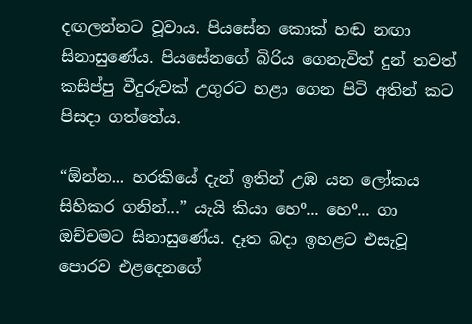දඟලන්නට වූවාය. පියසේන කොක් හඬ නඟා සිනාසුණේය. පියසේනගේ බිරිය ගෙනැවිත් දුන් තවත් කසිප්පු වීදුරුවක් උගුරට හළා ගෙන පිටි අතින් කට පිසදා ගත්තේය.

“ඕන්න... හරකියේ දැන් ඉතින් උඹ යන ලෝකය සිහිකර ගනින්...” යැයි කියා හෙº... හෙº... ගා ඔච්චමට සිනාසුණේය. දෑත බදා ඉහළට එසැවූ පොරව එළදෙනගේ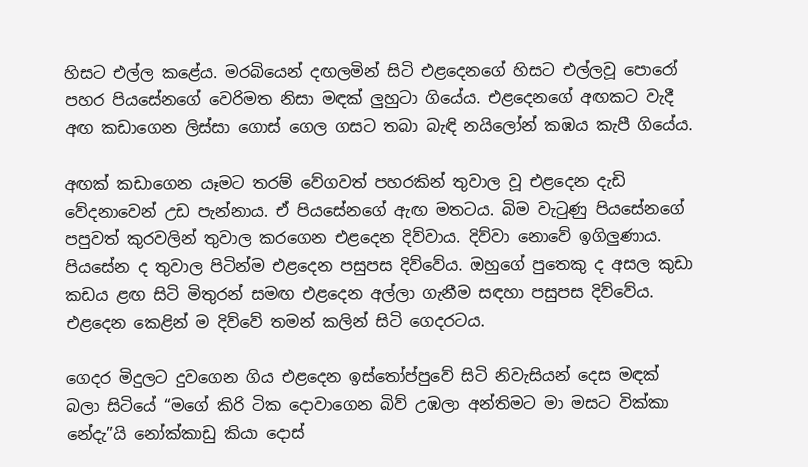හිසට එල්ල කළේය. මරබියෙන් දඟලමින් සිටි එළදෙනගේ හිසට එල්ලවූ පොරෝ පහර පියසේනගේ වෙරිමත නිසා මඳක් ලුහුටා ගියේය. එළදෙනගේ අඟකට වැදී අඟ කඩාගෙන ලිස්සා ගොස් ගෙල ගසට තබා බැඳි නයිලෝන් කඹය කැපී ගියේය.

අඟක් කඩාගෙන යෑමට තරම් වේගවත් පහරකින් තුවාල වූ එළදෙන දැඩි වේදනාවෙන් උඩ පැන්නාය. ඒ පියසේනගේ ඇඟ මතටය. බිම වැටුණු පියසේනගේ පපුවත් කුරවලින් තුවාල කරගෙන එළදෙන දිව්වාය. දිව්වා නොවේ ඉගිලුණාය. පියසේන ද තුවාල පිටින්ම එළදෙන පසුපස දිව්වේය. ඔහුගේ පුතෙකු ද අසල කුඩා කඩය ළඟ සිටි මිතුරන් සමඟ එළදෙන අල්ලා ගැනීම සඳහා පසුපස දිව්වේය. එළදෙන කෙළින් ම දිව්වේ තමන් කලින් සිටි ගෙදරටය.

ගෙදර මිදුලට දුවගෙන ගිය එළදෙන ඉස්තෝප්පුවේ සිටි නිවැසියන් දෙස මඳක් බලා සිටියේ “මගේ කිරි ටික දොවාගෙන බිව් උඹලා අන්තිමට මා මසට වික්කා නේදැ”යි නෝක්කාඩු කියා දොස්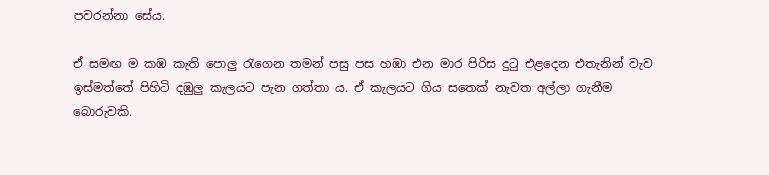පවරන්නා සේය.

ඒ සමඟ ම කඹ කැති පොලු රැගෙන තමන් පසු පස හඹා එන මාර පිරිස දුටු එළදෙන එතැනින් වැව ඉස්මත්තේ පිහිටි දඹුලු කැලයට පැන ගත්තා ය. ඒ කැලයට ගිය සතෙක් නැවත අල්ලා ගැනීම බොරුවකි.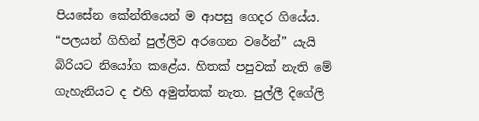පියසේන කේන්තියෙන් ම ආපසු ගෙදර ගියේය. “පලයන් ගිහින් පුල්ලිව අරගෙන වරේන්” යැයි බිරියට නියෝග කළේය. හිතක් පපුවක් නැති මේ ගැහැනියට ද එහි අමුත්තක් නැත. පුල්ලී දිගේලි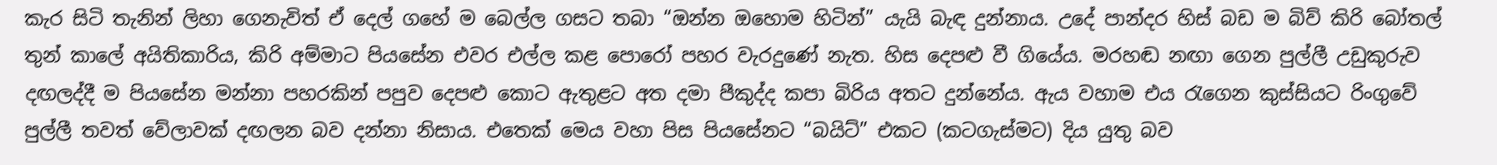කැර සිටි තැනින් ලිහා ගෙනැවිත් ඒ දෙල් ගහේ ම බෙල්ල ගසට තබා “ඔන්න ඔහොම හිටින්” යැයි බැඳ දුන්නාය. උදේ පාන්දර හිස් බඩ ම බිව් කිරි බෝතල් තුන් කාලේ අයිතිකාරිය, කිරි අම්මාට පියසේන එවර එල්ල කළ පොරෝ පහර වැරදුණේ නැත. හිස දෙපළු වී ගියේය. මරහඬ නඟා ගෙන පුල්ලී උඩුකුරුව දඟලද්දී ම පියසේන මන්නා පහරකින් පපුව දෙපළු කොට ඇතුළට අත දමා පීකුද්ද කපා බිරිය අතට දුන්නේය. ඇය වහාම එය රැගෙන කුස්සියට රිංගුවේ පුල්ලී තවත් වේලාවක් දඟලන බව දන්නා නිසාය. එතෙක් මෙය වහා පිස පියසේනට “බයිට්” එකට (කටගැස්මට) දිය යුතු බව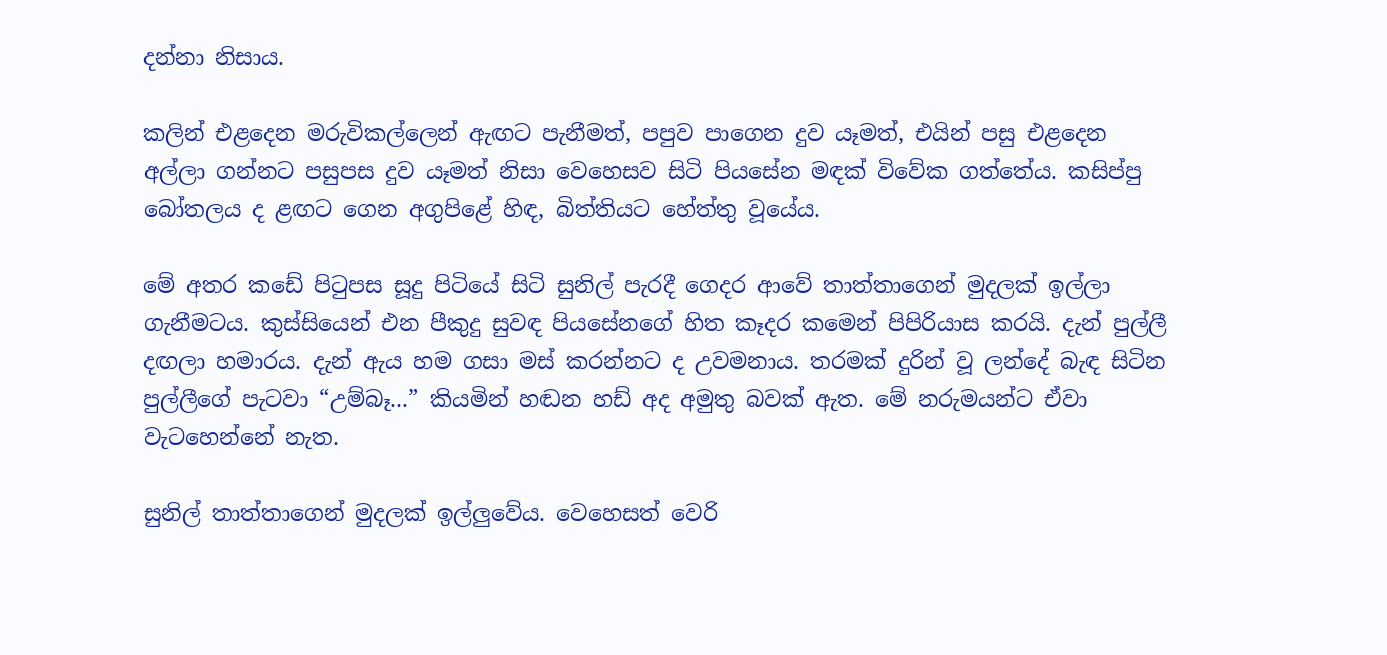දන්නා නිසාය.

කලින් එළදෙන මරුවිකල්ලෙන් ඇඟට පැනීමත්, පපුව පාගෙන දුව යෑමත්, එයින් පසු එළදෙන අල්ලා ගන්නට පසුපස දුව යෑමත් නිසා වෙහෙසව සිටි පියසේන මඳක් විවේක ගත්තේය. කසිප්පු බෝතලය ද ළඟට ගෙන අගුපිළේ හිඳ, බිත්තියට හේත්තු වූයේය.

මේ අතර කඩේ පිටුපස සූදු පිටියේ සිටි සුනිල් පැරදී ගෙදර ආවේ තාත්තාගෙන් මුදලක් ඉල්ලා ගැනීමටය. කුස්සියෙන් එන පීකුදු සුවඳ පියසේනගේ හිත කෑදර කමෙන් පිපිරියාස කරයි. දැන් පුල්ලී දඟලා හමාරය. දැන් ඇය හම ගසා මස් කරන්නට ද උවමනාය. තරමක් දුරින් වූ ලන්දේ බැඳ සිටින පුල්ලීගේ පැටවා “උම්බෑ...” කියමින් හඬන හඩ් අද අමුතු බවක් ඇත. මේ නරුමයන්ට ඒවා වැටහෙන්නේ නැත.

සුනිල් තාත්තාගෙන් මුදලක් ඉල්ලුවේය. වෙහෙසත් වෙරි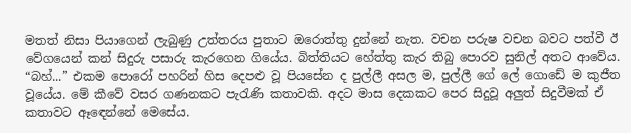මතත් නිසා පියාගෙන් ලැබුණු උත්තරය පුතාට ඔරොත්තු දුන්නේ නැත. වචන පරුෂ වචන බවට පත්වී ඊ වේගයෙන් කන් සිදුරු පසාරු කැරගෙන ගියේය. බිත්තියට හේත්තු කැර තිබු පොරව සුනිල් අතට ආවේය. “බහ්...” එකම පොරෝ පහරින් හිස දෙපළු වූ පියසේන ද පුල්ලී අසල ම, පුල්ලී ගේ ලේ ගොඩේ ම කුජීත වූයේය. මේ කීවේ වසර ගණනකට පැරැණි කතාවකි. අදට මාස දෙකකට පෙර සිදුවූ අලුත් සිදුවීමක් ඒ කතාවට ඈඳෙන්නේ මෙසේය.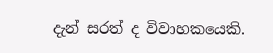දැන් සරත් ද විවාහකයෙකි.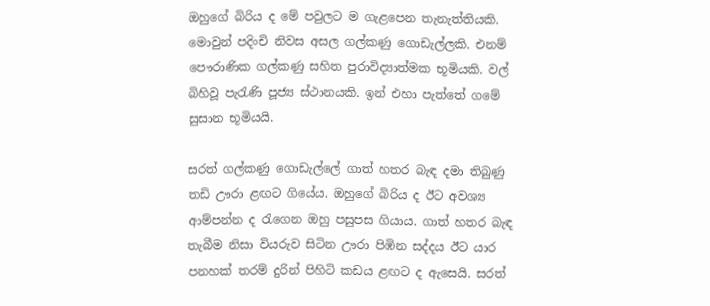ඔහුගේ බිරිය ද මේ පවුලට ම ගැළපෙන තැනැත්තියකි. මොවුන් පදිංචි නිවස අසල ගල්කණු ගොඩැල්ලකි. එනම් පෞරාණික ගල්කණු සහිත පුරාවිද්‍යාත්මක භූමියකි. වල් බිහිවූ පැරැණි පූජ්‍ය ස්ථානයකි. ඉන් එහා පැත්තේ ගමේ සුසාන භූමියයි.

සරත් ගල්කණු ගොඩැල්ලේ ගාත් හතර බැඳ දමා තිබුණු තඩි ඌරා ළඟට ගියේය. ඔහුගේ බිරිය ද ඊට අවශ්‍ය ආම්පන්න ද රැගෙන ඔහු පසුපස ගියාය. ගාත් හතර බැඳ තැබීම නිසා වියරුව සිටින ඌරා පිඹින සද්දය ඊට යාර පනහක් තරම් දුරින් පිහිටි කඩය ළඟට ද ඇසෙයි. සරත්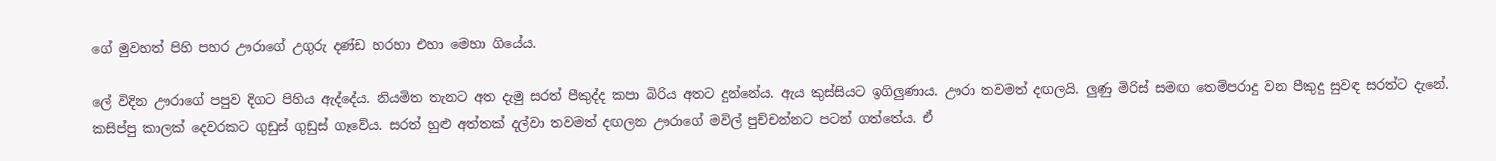ගේ මුවහත් පිහි පහර ඌරාගේ උගුරු දණ්ඩ හරහා එහා මෙහා ගියේය.

ලේ විදින ඌරාගේ පපුව දිගට පිහිය ඇද්දේය. නියමිත තැනට අත දැමු සරත් පීකුද්ද කපා බිරිය අතට දුන්නේය. ඇය කුස්සියට ඉගිලුණාය. ඌරා තවමත් දඟලයි. ලුණු මිරිස් සමඟ තෙම්පරාදු වන පීකුදු සුවඳ සරත්ට දැනේ. කසිප්පු කාලක් දෙවරකට ගුඩුස් ගුඩුස් ගෑවේය. සරත් හුළු අත්තක් දල්වා තවමත් දඟලන ඌරාගේ මවිල් පුච්චන්නට පටන් ගත්තේය. ඒ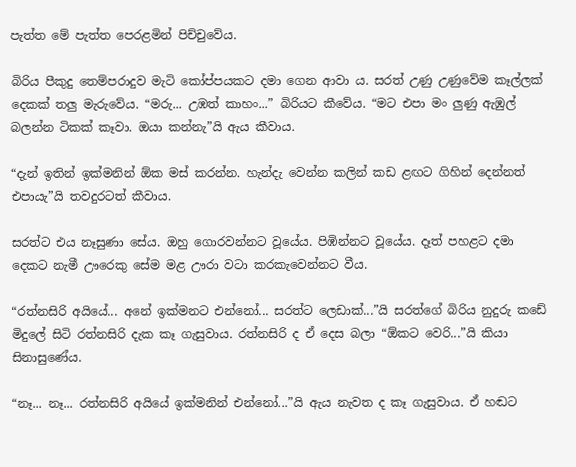පැත්ත මේ පැත්ත පෙරළමින් පිච්චුවේය.

බිරිය පීකුදු තෙම්පරාදුව මැටි කෝප්පයකට දමා ගෙන ආවා ය. සරත් උණු උණුවේම කෑල්ලක් දෙකක් තලු මැරුවේය. “මරු... උඹත් කාහං...” බිරියට කීවේය. “මට එපා මං ලුණු ඇඹුල් බලන්න ටිකක් කෑවා. ඔයා කන්නැ”යි ඇය කීවාය.

“දැන් ඉතින් ඉක්මනින් ඕක මස් කරන්න. හැන්දැ වෙන්න කලින් කඩ ළඟට ගිහින් දෙන්නත් එපායැ”යි තවදුරටත් කීවාය.

සරත්ට එය නෑසුණා සේය. ඔහු ගොරවන්නට වූයේය. පිඹින්නට වූයේය. දෑත් පහළට දමා දෙකට නැමී ඌරෙකු සේම මළ ඌරා වටා කරකැවෙන්නට වීය.

“රත්නසිරි අයියේ... අනේ ඉක්මනට එන්නෝ... සරත්ට ලෙඩාක්...”යි සරත්ගේ බිරිය නුදුරු කඩේ මිදුලේ සිටි රත්නසිරි දැක කෑ ගැසුවාය. රත්නසිරි ද ඒ දෙස බලා “ඕකට වෙරි...”යි කියා සිනාසුණේය.

“නෑ... නෑ... රත්නසිරි අයියේ ඉක්මනින් එන්නෝ...”යි ඇය නැවත ද කෑ ගැසුවාය. ඒ හඬට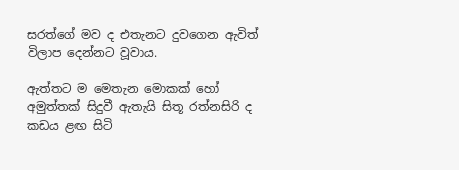සරත්ගේ මව ද එතැනට දුවගෙන ඇවිත් විලාප දෙන්නට වූවාය.

ඇත්තට ම මෙතැන මොකක් හෝ අමුත්තක් සිදුවී ඇතැයි සිතූ රත්නසිරි ද කඩය ළඟ සිටි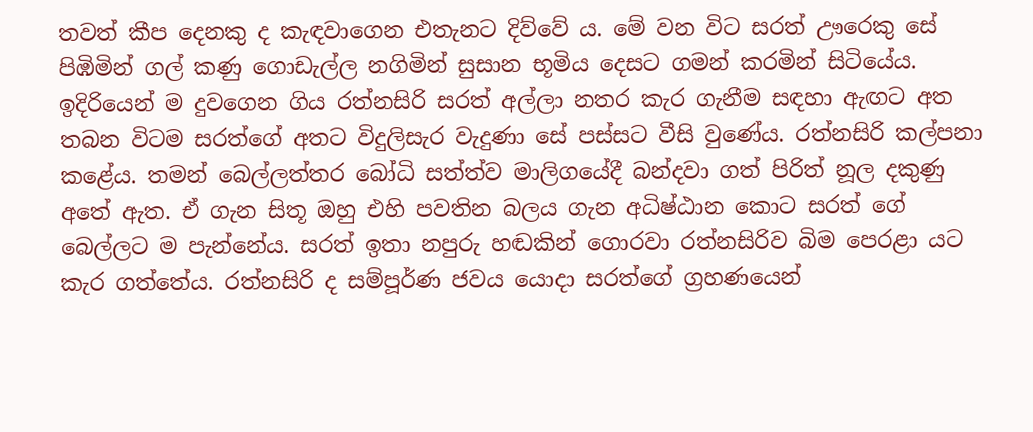තවත් කීප දෙනකු ද කැඳවාගෙන එතැනට දිව්වේ ය. මේ වන විට සරත් ඌරෙකු සේ පිඹිමින් ගල් කණු ගොඩැල්ල නගිමින් සුසාන භූමිය දෙසට ගමන් කරමින් සිටියේය. ඉදිරියෙන් ම දුවගෙන ගිය රත්නසිරි සරත් අල්ලා නතර කැර ගැනීම සඳහා ඇඟට අත තබන විටම සරත්ගේ අතට විදුලිසැර වැදුණා සේ පස්සට වීසි වුණේය. රත්නසිරි කල්පනා කළේය. තමන් බෙල්ලත්තර බෝධි සත්ත්ව මාලිගයේදී බන්දවා ගත් පිරිත් නූල දකුණු අතේ ඇත. ඒ ගැන සිතූ ඔහු එහි පවතින බලය ගැන අධිෂ්ඨාන කොට සරත් ගේ බෙල්ලට ම පැන්නේය. සරත් ඉතා නපුරු හඬකින් ගොරවා රත්නසිරිව බිම පෙරළා යට කැර ගත්තේය. රත්නසිරි ද සම්පූර්ණ ජවය යොදා සරත්ගේ ග්‍රහණයෙන්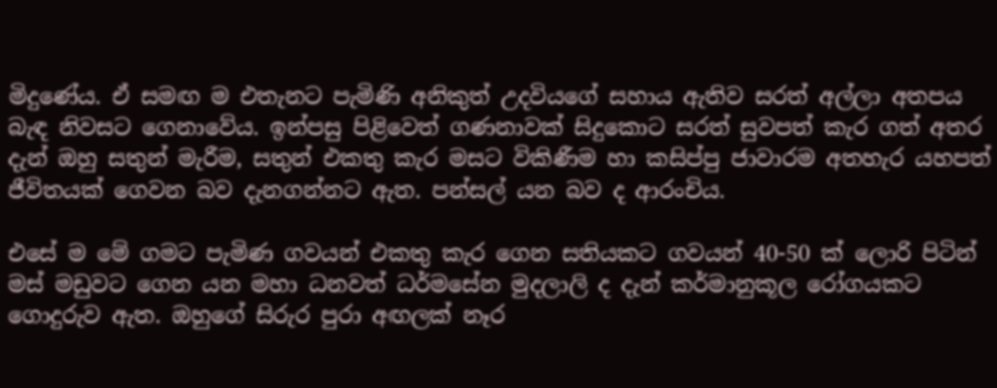මිදුණේය. ඒ සමඟ ම එතැනට පැමිණි අනිකුත් උදවියගේ සහාය ඇතිව සරත් අල්ලා අතපය බැඳ නිවසට ගෙනාවේය. ඉන්පසු පිළිවෙත් ගණනාවක් සිදුකොට සරත් සුවපත් කැර ගත් අතර දැන් ඔහු සතුන් මැරීම, සතුන් එකතු කැර මසට විකිණීම හා කසිප්පු ජාවාරම අතහැර යහපත් ජීවිතයක් ගෙවන බව දැනගන්නට ඇත. පන්සල් යන බව ද ආරංචිය.

එසේ ම මේ ගමට පැමිණ ගවයන් එකතු කැර ගෙන සතියකට ගවයන් 40-50 ක් ලොරි පිටින් මස් මඩුවට ගෙන යන මහා ධනවත් ධර්මසේන මුදලාලි ද දැන් කර්මානුකූල රෝගයකට ගොදුරුව ඇත. ඔහුගේ සිරුර පුරා අඟලක් නෑර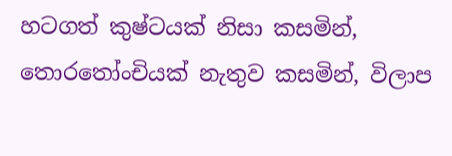හටගත් කුෂ්ටයක් නිසා කසමින්, තොරතෝංචියක් නැතුව කසමින්, විලාප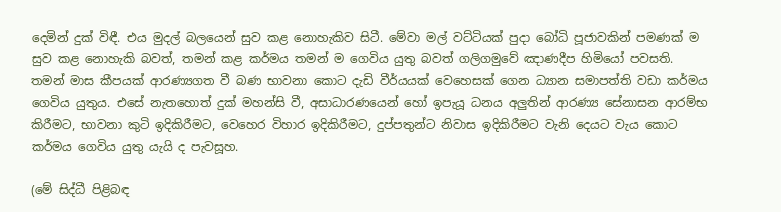දෙමින් දුක් විඳී. එය මුදල් බලයෙන් සුව කළ නොහැකිව සිටී. මේවා මල් වට්ටියක් පුදා බෝධි පූජාවකින් පමණක් ම සුව කළ නොහැකි බවත්, තමන් කළ කර්මය තමන් ම ගෙවිය යුතු බවත් ගලිගමුවේ ඤාණදීප හිමියෝ පවසති. තමන් මාස කීපයක් ආරණ්‍යගත වී බණ භාවනා කොට දැඩි වීර්යයක් වෙහෙසක් ගෙන ධ්‍යාන සමාපත්ති වඩා කර්මය ගෙවිය යුතුය. එසේ නැතහොත් දුක් මහන්සි වී, අසාධාරණයෙන් හෝ ඉපැයූ ධනය අලුතින් ආරණ්‍ය සේනාසන ආරම්භ කිරීමට, භාවනා කුටි ඉදිකිරීමට, වෙහෙර විහාර ඉදිකිරීමට, දුප්පතුන්ට නිවාස ඉදිකිරීමට වැනි දෙයට වැය කොට කර්මය ගෙවිය යුතු යැයි ද පැවසූහ.

(මේ සිද්ධී පිළිබඳ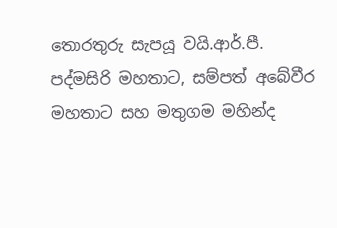තොරතුරු සැපයූ වයි.ආර්.පී. පද්මසිරි මහතාට, සම්පත් අබේවීර මහතාට සහ මතුගම මහින්ද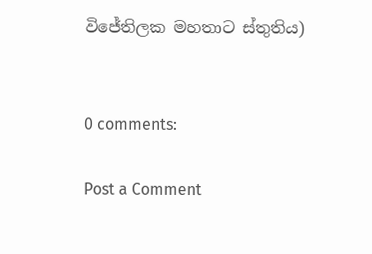විජේතිලක මහතාට ස්තුතිය)


0 comments:

Post a Comment